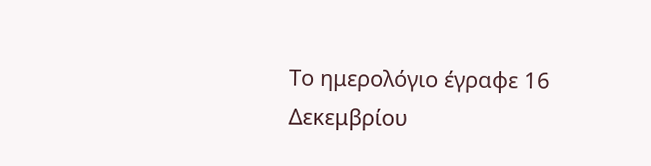Το ημερολόγιο έγραφε 16 Δεκεμβρίου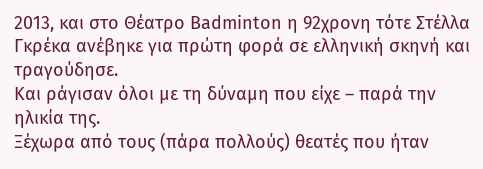2013, και στο Θέατρο Badminton η 92χρονη τότε Στέλλα Γκρέκα ανέβηκε για πρώτη φορά σε ελληνική σκηνή και τραγούδησε.
Και ράγισαν όλοι με τη δύναμη που είχε – παρά την ηλικία της.
Ξέχωρα από τους (πάρα πολλούς) θεατές που ήταν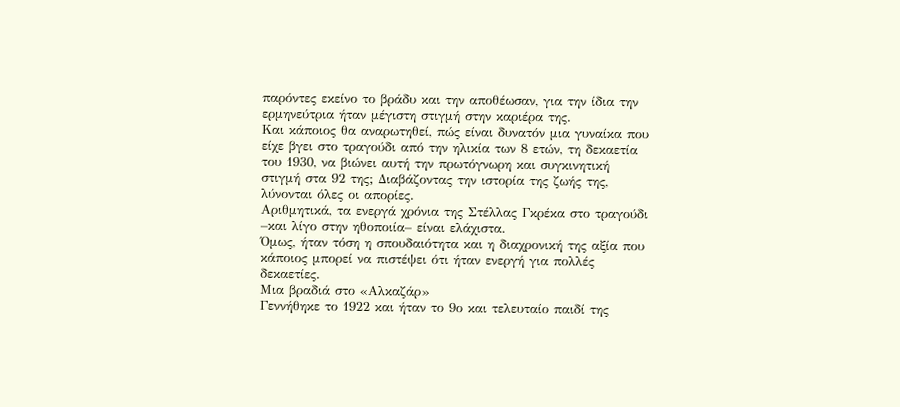παρόντες εκείνο το βράδυ και την αποθέωσαν, για την ίδια την ερμηνεύτρια ήταν μέγιστη στιγμή στην καριέρα της.
Και κάποιος θα αναρωτηθεί, πώς είναι δυνατόν μια γυναίκα που είχε βγει στο τραγούδι από την ηλικία των 8 ετών, τη δεκαετία του 1930, να βιώνει αυτή την πρωτόγνωρη και συγκινητική στιγμή στα 92 της; Διαβάζοντας την ιστορία της ζωής της, λύνονται όλες οι απορίες.
Αριθμητικά, τα ενεργά χρόνια της Στέλλας Γκρέκα στο τραγούδι –και λίγο στην ηθοποιία– είναι ελάχιστα.
Όμως, ήταν τόση η σπουδαιότητα και η διαχρονική της αξία που κάποιος μπορεί να πιστέψει ότι ήταν ενεργή για πολλές δεκαετίες.
Μια βραδιά στο «Αλκαζάρ»
Γεννήθηκε το 1922 και ήταν το 9ο και τελευταίο παιδί της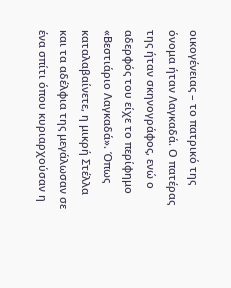οικογένειας – το πατρικό της όνομα ήταν Λαγκαδά. Ο πατέρας της ήταν σκηνογράφος, ενώ ο αδερφός του είχε το περίφημο «Βεστιάριο Λαγκαδά». Όπως καταλαβαίνετε, η μικρή Στέλλα και τα αδέλφια της μεγάλωσαν σε ένα σπίτι όπου κυριαρχούσαν η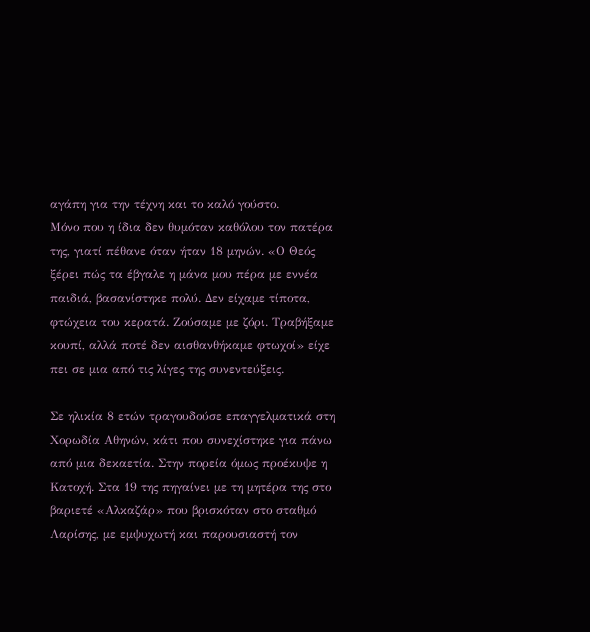αγάπη για την τέχνη και το καλό γούστο.
Μόνο που η ίδια δεν θυμόταν καθόλου τον πατέρα της, γιατί πέθανε όταν ήταν 18 μηνών. «Ο Θεός ξέρει πώς τα έβγαλε η μάνα μου πέρα με εννέα παιδιά, βασανίστηκε πολύ. Δεν είχαμε τίποτα, φτώχεια του κερατά. Ζούσαμε με ζόρι. Τραβήξαμε κουπί, αλλά ποτέ δεν αισθανθήκαμε φτωχοί» είχε πει σε μια από τις λίγες της συνεντεύξεις.

Σε ηλικία 8 ετών τραγουδούσε επαγγελματικά στη Χορωδία Αθηνών, κάτι που συνεχίστηκε για πάνω από μια δεκαετία. Στην πορεία όμως προέκυψε η Κατοχή. Στα 19 της πηγαίνει με τη μητέρα της στο βαριετέ «Αλκαζάρ» που βρισκόταν στο σταθμό Λαρίσης, με εμψυχωτή και παρουσιαστή τον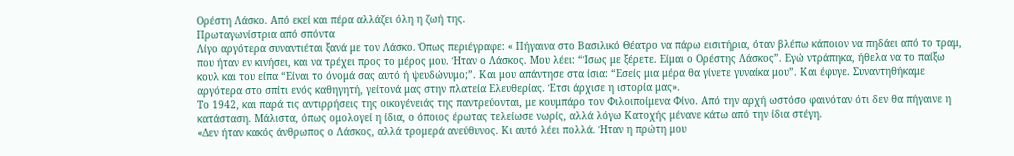Ορέστη Λάσκο. Από εκεί και πέρα αλλάζει όλη η ζωή της.
Πρωταγωνίστρια από σπόντα
Λίγο αργότερα συναντιέται ξανά με τον Λάσκο. Όπως περιέγραφε: « Πήγαινα στο Βασιλικό Θέατρο να πάρω εισιτήρια, όταν βλέπω κάποιον να πηδάει από το τραμ, που ήταν εν κινήσει, και να τρέχει προς το μέρος μου. Ήταν ο Λάσκος. Μου λέει: “Ίσως με ξέρετε. Είμαι ο Ορέστης Λάσκος”. Εγώ ντράπηκα, ήθελα να το παίξω κουλ και του είπα “Είναι το όνομά σας αυτό ή ψευδώνυμο;”. Και μου απάντησε στα ίσια: “Εσείς μια μέρα θα γίνετε γυναίκα μου”. Και έφυγε. Συναντηθήκαμε αργότερα στο σπίτι ενός καθηγητή, γείτονά μας στην πλατεία Ελευθερίας. Έτσι άρχισε η ιστορία μας».
Το 1942, και παρά τις αντιρρήσεις της οικογένειάς της παντρεύονται, με κουμπάρο τον Φιλοιποίμενα Φίνο. Από την αρχή ωστόσο φαινόταν ότι δεν θα πήγαινε η κατάσταση. Μάλιστα, όπως ομολογεί η ίδια, ο όποιος έρωτας τελείωσε νωρίς, αλλά λόγω Κατοχής μένανε κάτω από την ίδια στέγη.
«Δεν ήταν κακός άνθρωπος ο Λάσκος, αλλά τρομερά ανεύθυνος. Κι αυτό λέει πολλά. Ήταν η πρώτη μου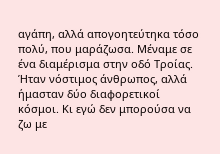αγάπη, αλλά απογοητεύτηκα τόσο πολύ, που μαράζωσα. Μέναμε σε ένα διαμέρισμα στην οδό Τροίας. Ήταν νόστιμος άνθρωπος, αλλά ήμασταν δύο διαφορετικοί κόσμοι. Κι εγώ δεν μπορούσα να ζω με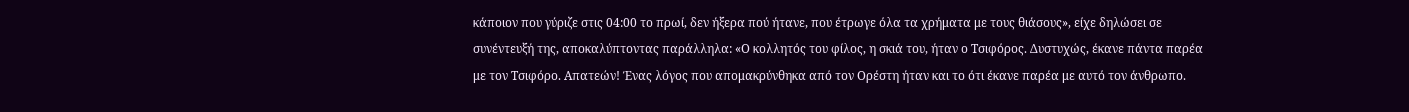κάποιον που γύριζε στις 04:00 το πρωί, δεν ήξερα πού ήτανε, που έτρωγε όλα τα χρήματα με τους θιάσους», είχε δηλώσει σε συνέντευξή της, αποκαλύπτοντας παράλληλα: «Ο κολλητός του φίλος, η σκιά του, ήταν ο Τσιφόρος. Δυστυχώς, έκανε πάντα παρέα με τον Τσιφόρο. Απατεών! Ένας λόγος που απομακρύνθηκα από τον Ορέστη ήταν και το ότι έκανε παρέα με αυτό τον άνθρωπο.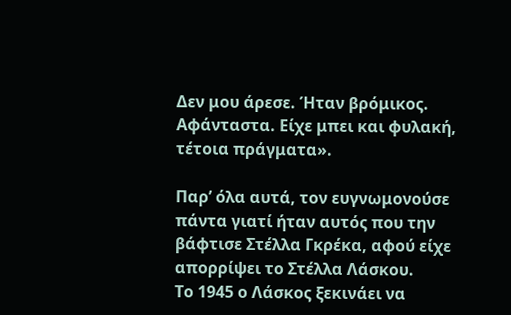Δεν μου άρεσε. Ήταν βρόμικος. Αφάνταστα. Είχε μπει και φυλακή, τέτοια πράγματα».

Παρ’ όλα αυτά, τον ευγνωμονούσε πάντα γιατί ήταν αυτός που την βάφτισε Στέλλα Γκρέκα, αφού είχε απορρίψει το Στέλλα Λάσκου.
Το 1945 ο Λάσκος ξεκινάει να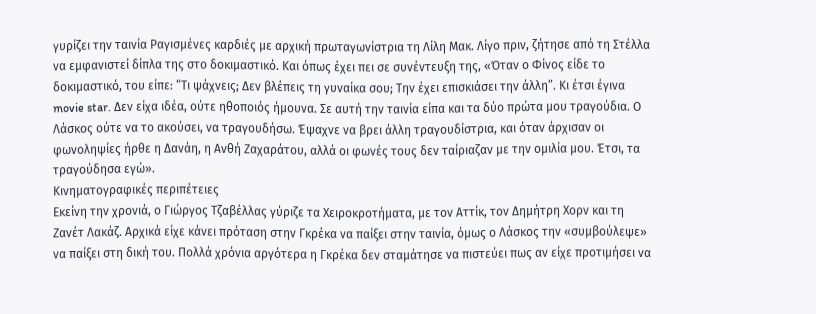γυρίζει την ταινία Ραγισμένες καρδιές με αρχική πρωταγωνίστρια τη Λίλη Μακ. Λίγο πριν, ζήτησε από τη Στέλλα να εμφανιστεί δίπλα της στο δοκιμαστικό. Και όπως έχει πει σε συνέντευξη της, «Όταν ο Φίνος είδε το δοκιμαστικό, του είπε: “Τι ψάχνεις; Δεν βλέπεις τη γυναίκα σου; Την έχει επισκιάσει την άλλη”. Κι έτσι έγινα movie star. Δεν είχα ιδέα, ούτε ηθοποιός ήμουνα. Σε αυτή την ταινία είπα και τα δύο πρώτα μου τραγούδια. Ο Λάσκος ούτε να το ακούσει, να τραγουδήσω. Έψαχνε να βρει άλλη τραγουδίστρια, και όταν άρχισαν οι φωνοληψίες ήρθε η Δανάη, η Ανθή Ζαχαράτου, αλλά οι φωνές τους δεν ταίριαζαν με την ομιλία μου. Έτσι, τα τραγούδησα εγώ».
Κινηματογραφικές περιπέτειες
Εκείνη την χρονιά, ο Γιώργος Τζαβέλλας γύριζε τα Χειροκροτήματα, με τον Αττίκ, τον Δημήτρη Χορν και τη Ζανέτ Λακάζ. Αρχικά είχε κάνει πρόταση στην Γκρέκα να παίξει στην ταινία, όμως ο Λάσκος την «συμβούλεψε» να παίξει στη δική του. Πολλά χρόνια αργότερα η Γκρέκα δεν σταμάτησε να πιστεύει πως αν είχε προτιμήσει να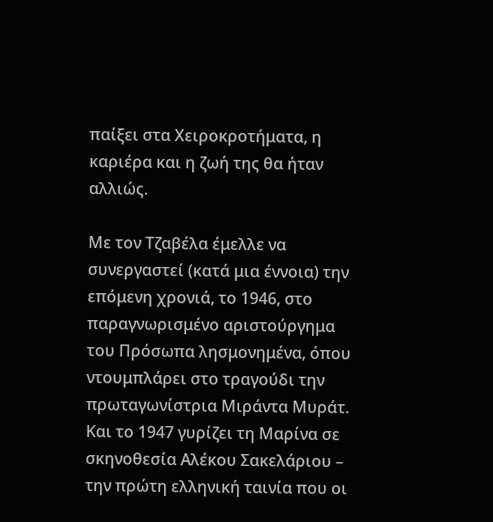παίξει στα Χειροκροτήματα, η καριέρα και η ζωή της θα ήταν αλλιώς.

Με τον Τζαβέλα έμελλε να συνεργαστεί (κατά μια έννοια) την επόμενη χρονιά, το 1946, στο παραγνωρισμένο αριστούργημα του Πρόσωπα λησμονημένα, όπου ντουμπλάρει στο τραγούδι την πρωταγωνίστρια Μιράντα Μυράτ.
Και το 1947 γυρίζει τη Μαρίνα σε σκηνοθεσία Αλέκου Σακελάριου – την πρώτη ελληνική ταινία που οι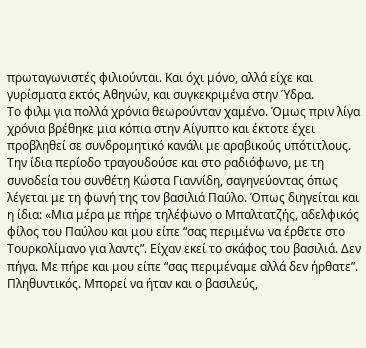πρωταγωνιστές φιλιούνται. Και όχι μόνο, αλλά είχε και γυρίσματα εκτός Αθηνών, και συγκεκριμένα στην Ύδρα.
Το φιλμ για πολλά χρόνια θεωρούνταν χαμένο. Όμως πριν λίγα χρόνια βρέθηκε μια κόπια στην Αίγυπτο και έκτοτε έχει προβληθεί σε συνδρομητικό κανάλι με αραβικούς υπότιτλους.
Την ίδια περίοδο τραγουδούσε και στο ραδιόφωνο, με τη συνοδεία του συνθέτη Κώστα Γιαννίδη, σαγηνεύοντας όπως λέγεται με τη φωνή της τον βασιλιά Παύλο. Όπως διηγείται και η ίδια: «Μια μέρα με πήρε τηλέφωνο ο Μπαλτατζής, αδελφικός φίλος του Παύλου και μου είπε “σας περιμένω να έρθετε στο Τουρκολίμανο για λαντς”. Είχαν εκεί το σκάφος του βασιλιά. Δεν πήγα. Με πήρε και μου είπε “σας περιμέναμε αλλά δεν ήρθατε”. Πληθυντικός. Μπορεί να ήταν και ο βασιλεύς,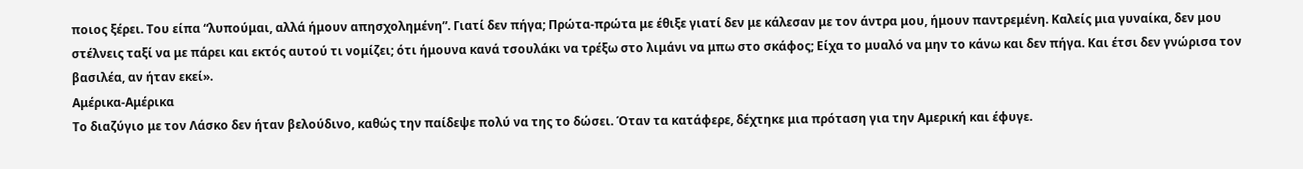ποιος ξέρει. Του είπα “λυπούμαι, αλλά ήμουν απησχολημένη”. Γιατί δεν πήγα; Πρώτα-πρώτα με έθιξε γιατί δεν με κάλεσαν με τον άντρα μου, ήμουν παντρεμένη. Καλείς μια γυναίκα, δεν μου στέλνεις ταξί να με πάρει και εκτός αυτού τι νομίζει; ότι ήμουνα κανά τσουλάκι να τρέξω στο λιμάνι να μπω στο σκάφος; Είχα το μυαλό να μην το κάνω και δεν πήγα. Και έτσι δεν γνώρισα τον βασιλέα, αν ήταν εκεί».
Αμέρικα-Αμέρικα
Το διαζύγιο με τον Λάσκο δεν ήταν βελούδινο, καθώς την παίδεψε πολύ να της το δώσει. Όταν τα κατάφερε, δέχτηκε μια πρόταση για την Αμερική και έφυγε.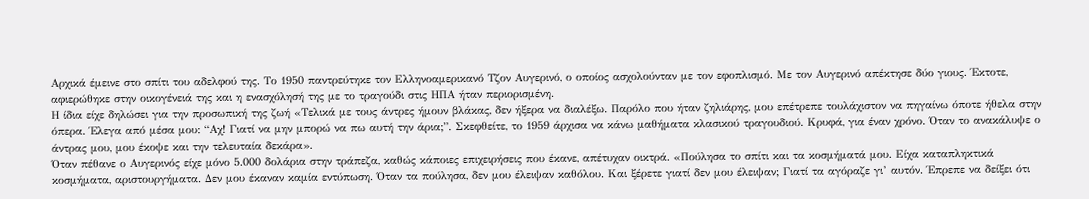Αρχικά έμεινε στο σπίτι του αδελφού της. Το 1950 παντρεύτηκε τον Ελληνοαμερικανό Τζον Αυγερινό, ο οποίος ασχολούνταν με τον εφοπλισμό. Με τον Αυγερινό απέκτησε δύο γιους. Έκτοτε, αφιερώθηκε στην οικογένειά της και η ενασχόλησή της με το τραγούδι στις ΗΠΑ ήταν περιορισμένη.
Η ίδια είχε δηλώσει για την προσωπική της ζωή «Τελικά με τους άντρες ήμουν βλάκας, δεν ήξερα να διαλέξω. Παρόλο που ήταν ζηλιάρης, μου επέτρεπε τουλάχιστον να πηγαίνω όποτε ήθελα στην όπερα. Έλεγα από μέσα μου: “Αχ! Γιατί να μην μπορώ να πω αυτή την άρια;”. Σκεφθείτε, το 1959 άρχισα να κάνω μαθήματα κλασικού τραγουδιού. Κρυφά, για έναν χρόνο. Όταν το ανακάλυψε ο άντρας μου, μου έκοψε και την τελευταία δεκάρα».
Όταν πέθανε ο Αυγερινός είχε μόνο 5.000 δολάρια στην τράπεζα, καθώς κάποιες επιχειρήσεις που έκανε, απέτυχαν οικτρά. «Πούλησα το σπίτι και τα κοσμήματά μου. Είχα καταπληκτικά κοσμήματα, αριστουργήματα. Δεν μου έκαναν καμία εντύπωση. Όταν τα πούλησα, δεν μου έλειψαν καθόλου. Και ξέρετε γιατί δεν μου έλειψαν; Γιατί τα αγόραζε γι’ αυτόν. Έπρεπε να δείξει ότι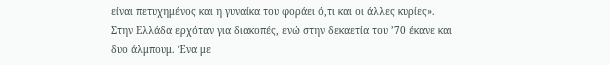είναι πετυχημένος και η γυναίκα του φοράει ό,τι και οι άλλες κυρίες».
Στην Ελλάδα ερχόταν για διακοπές, ενώ στην δεκαετία του ’70 έκανε και δυο άλμπουμ. Ένα με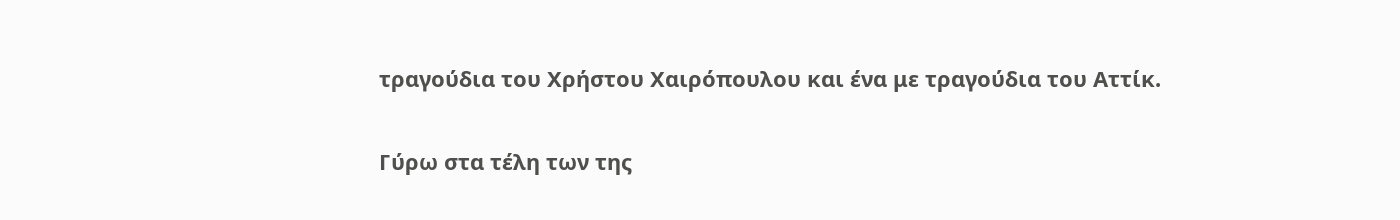τραγούδια του Χρήστου Χαιρόπουλου και ένα με τραγούδια του Αττίκ.

Γύρω στα τέλη των της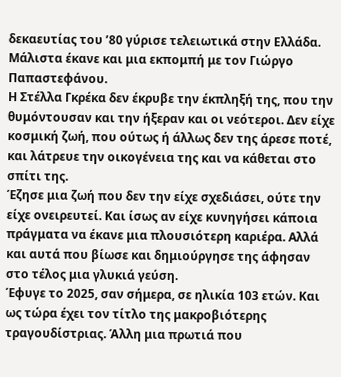δεκαευτίας του ’80 γύρισε τελειωτικά στην Ελλάδα. Μάλιστα έκανε και μια εκπομπή με τον Γιώργο Παπαστεφάνου.
Η Στέλλα Γκρέκα δεν έκρυβε την έκπληξή της, που την θυμόντουσαν και την ήξεραν και οι νεότεροι. Δεν είχε κοσμική ζωή, που ούτως ή άλλως δεν της άρεσε ποτέ, και λάτρευε την οικογένεια της και να κάθεται στο σπίτι της.
Έζησε μια ζωή που δεν την είχε σχεδιάσει, ούτε την είχε ονειρευτεί. Και ίσως αν είχε κυνηγήσει κάποια πράγματα να έκανε μια πλουσιότερη καριέρα. Αλλά και αυτά που βίωσε και δημιούργησε της άφησαν στο τέλος μια γλυκιά γεύση.
Έφυγε το 2025, σαν σήμερα, σε ηλικία 103 ετών. Και ως τώρα έχει τον τίτλο της μακροβιότερης τραγουδίστριας. Άλλη μια πρωτιά που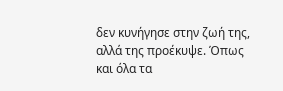δεν κυνήγησε στην ζωή της, αλλά της προέκυψε. Όπως και όλα τα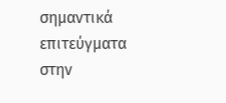σημαντικά επιτεύγματα στην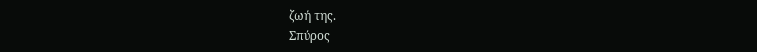ζωή της.
Σπύρος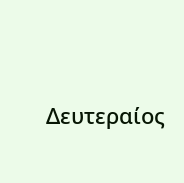Δευτεραίος